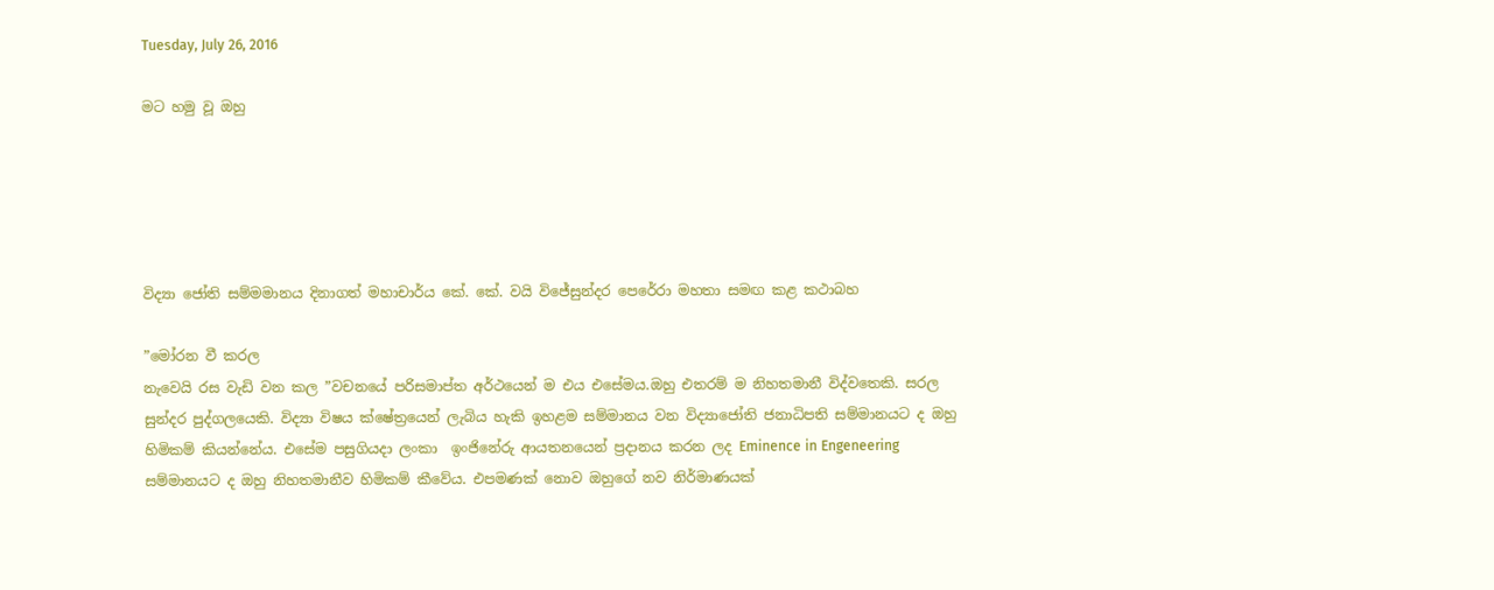Tuesday, July 26, 2016

මට හමු වූ ඔහු





විද්‍යා ජෝති සම්මමානය දිනාගත් මහාචාර්ය කේ. කේ. වයි විජේසුන්දර පෙරේරා මහතා සමඟ කළ කථාබහ

”මෝරන වී කරල
නැවෙයි රස වැඩි වන කල ”වචනයේ පරිසමාප්ත අර්ථයෙන් ම එය එසේමය.ඔහු එතරම් ම නිහතමානී විද්වතෙකි. සරල සුන්දර පුද්ගලයෙකි. විද්‍යා විෂය ක්ෂේත්‍රයෙන් ලැබිය හැකි ඉහළම සම්මානය වන විද්‍යාජෝති ජනාධිපති සම්මානයට ද ඔහු හිමිකම් කියන්නේය. එසේම පසුගියදා ලංකා  ඉංජිනේරු ආයතනයෙන් ප්‍රදානය කරන ලද Eminence in Engeneering සම්මානයට ද ඔහු නිහතමානීව හිමිකම් කීවේය. එපමණක් නොව ඔහුගේ නව නිර්මාණයක්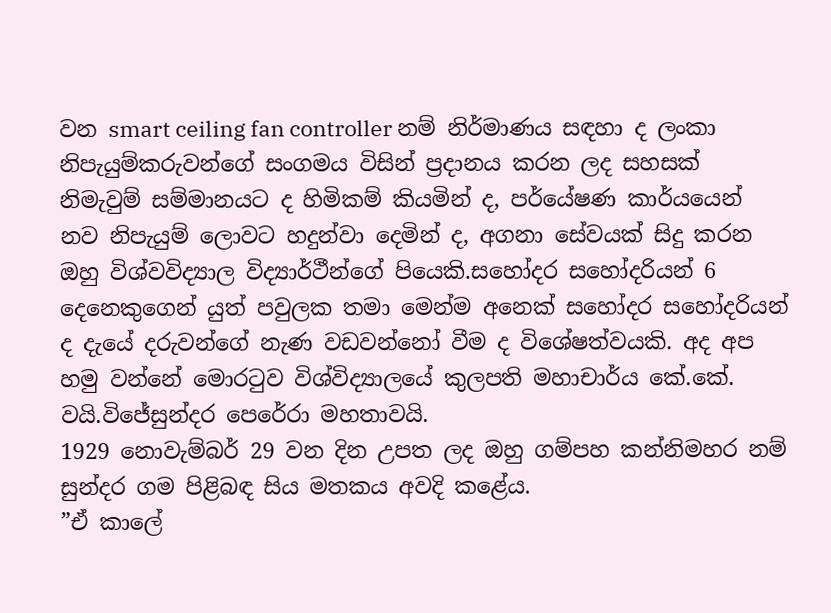වන smart ceiling fan controller නම් නිර්මාණය සඳහා ද ලංකා නිපැයුම්කරුවන්ගේ සංගමය විසින් ප්‍රදානය කරන ලද සහසක් නිමැවුම් සම්මානයට ද හිමිකම් කියමින් ද, පර්යේෂණ කාර්යයෙන් නව නිපැයුම් ලොවට හදුන්වා දෙමින් ද, අගනා සේවයක් සිදු කරන ඔහු විශ්වවිද්‍යාල විද්‍යාර්ථීන්ගේ පියෙකි.සහෝදර සහෝදරියන් 6 දෙනෙකුගෙන් යුත් පවුලක තමා මෙන්ම අනෙක් සහෝදර සහෝදරියන් ද දැයේ දරුවන්ගේ නැණ වඩවන්නෝ වීම ද විශේෂත්වයකි. අද අප හමු වන්නේ මොරටුව විශ්විද්‍යාලයේ කුලපති මහාචාර්ය කේ.කේ. වයි.විජේසුන්දර පෙරේරා මහතාවයි.
1929 නොවැම්බර් 29 වන දින උපත ලද ඔහු ගම්පහ කන්නිමහර නම් සුන්දර ගම පිළිබඳ සිය මතකය අවදි කළේය.
”ඒ කාලේ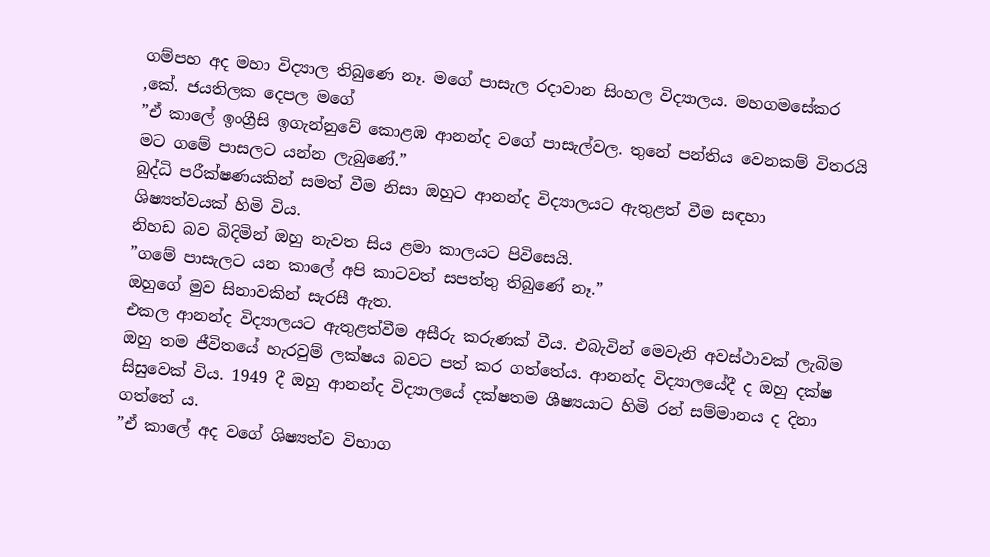ගම්පහ අද මහා විද්‍යාල තිබුණෙ නෑ. මගේ පාසැල රදාවාන සිංහල විද්‍යාලය. මහගමසේකර ,කේ. ජයතිලක දෙපල මගේ
”ඒ කාලේ ඉංග්‍රීසි ඉගැන්නුවේ කොළඹ ආනන්ද වගේ පාසැල්වල. තුනේ පන්තිය වෙනකම් විතරයි මට ගමේ පාසලට යන්න ලැබුණේ.”
බුද්ධි පරීක්ෂණයකින් සමත් වීම නිසා ඔහුට ආනන්ද විද්‍යාලයට ඇතුළත් වීම සඳහා ශිෂ්‍යත්වයක් හිමි විය.
නිහඩ බව බිදිමින් ඔහු නැවත සිය ළමා කාලයට පිවිසෙයි.
”ගමේ පාසැලට යන කාලේ අපි කාටවත් සපත්තු තිබුණේ නෑ.”
ඔහුගේ මුව සිනාවකින් සැරසී ඇත.
එකල ආනන්ද විද්‍යාලයට ඇතුළත්වීම අසීරු කරුණක් වීය. එබැවින් මෙවැනි අවස්ථාවක් ලැබිම ඔහු තම ජීවිතයේ හැරවුම් ලක්ෂය බවට පත් කර ගත්තේය. ආනන්ද විද්‍යාලයේදී ද ඔහු දක්ෂ සිසුවෙක් විය. 1949 දී ඔහු ආනන්ද විද්‍යාලයේ දක්ෂතම ශීෂ්‍යයාට හිමි රන් සම්මානය ද දිනා ගත්තේ ය.
”ඒ කාලේ අද වගේ ශිෂ්‍යත්ව විභාග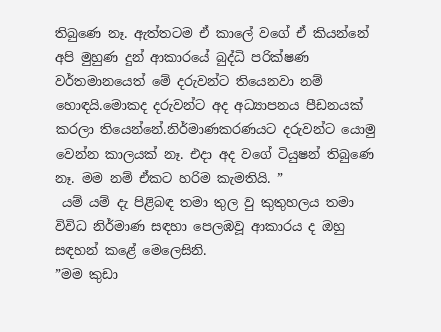තිබුණෙ නෑ. ඇත්තටම ඒ කාලේ වගේ ඒ කියන්නේ අපි මුහුණ දුන් ආකාරයේ බුද්ධි පරික්ෂණ වර්තමානයෙත් මේ දරුවන්ට තියෙනවා නම් හොඳයි.මොකද දරුවන්ට අද අධ්‍යාපනය පීඩනයක් කරලා තියෙන්නේ.නිර්මාණකරණයට දරුවන්ට යොමු වෙන්න කාලයක් නෑ. එදා අද වගේ ටියුෂන් තිබුණෙ නෑ. මම නම් ඒකට හරිම කැමතියි. ”
 යම් යම් දැ පිළිබඳ තමා තුල වු කුතුහලය තමා විවිධ නිර්මාණ සඳහා පෙලඹවූ ආකාරය ද ඔහු සඳහන් කළේ මෙලෙසිනි.
”මම කුඩා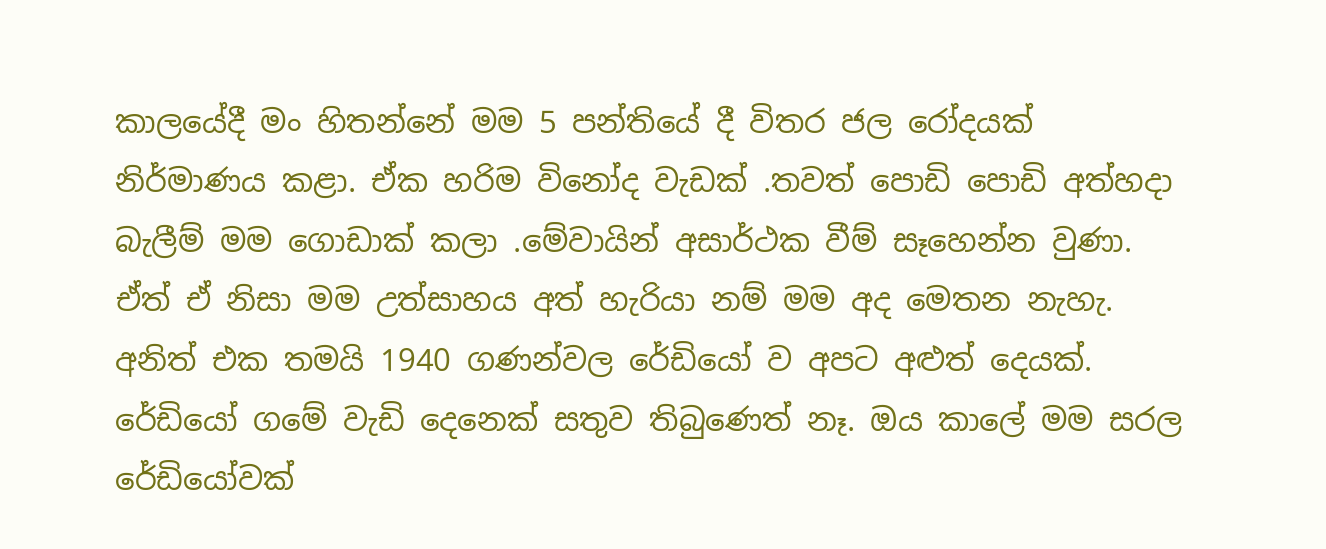කාලයේදී මං හිතන්නේ මම 5 පන්තියේ දී විතර ජල රෝදයක් නිර්මාණය කළා. ඒක හරිම විනෝද වැඩක් .තවත් පොඩි පොඩි අත්හදා බැලීම් මම ගොඩාක් කලා .මේවායින් අසාර්ථක වීම් සෑහෙන්න වුණා. ඒත් ඒ නිසා මම උත්සාහය අත් හැරියා නම් මම අද මෙතන නැහැ. අනිත් එක තමයි 1940 ගණන්වල රේඩියෝ ව අපට අළුත් දෙයක්. රේඩියෝ ගමේ වැඩි දෙනෙක් සතුව තිබුණෙත් නෑ. ඔය කාලේ මම සරල රේඩියෝවක්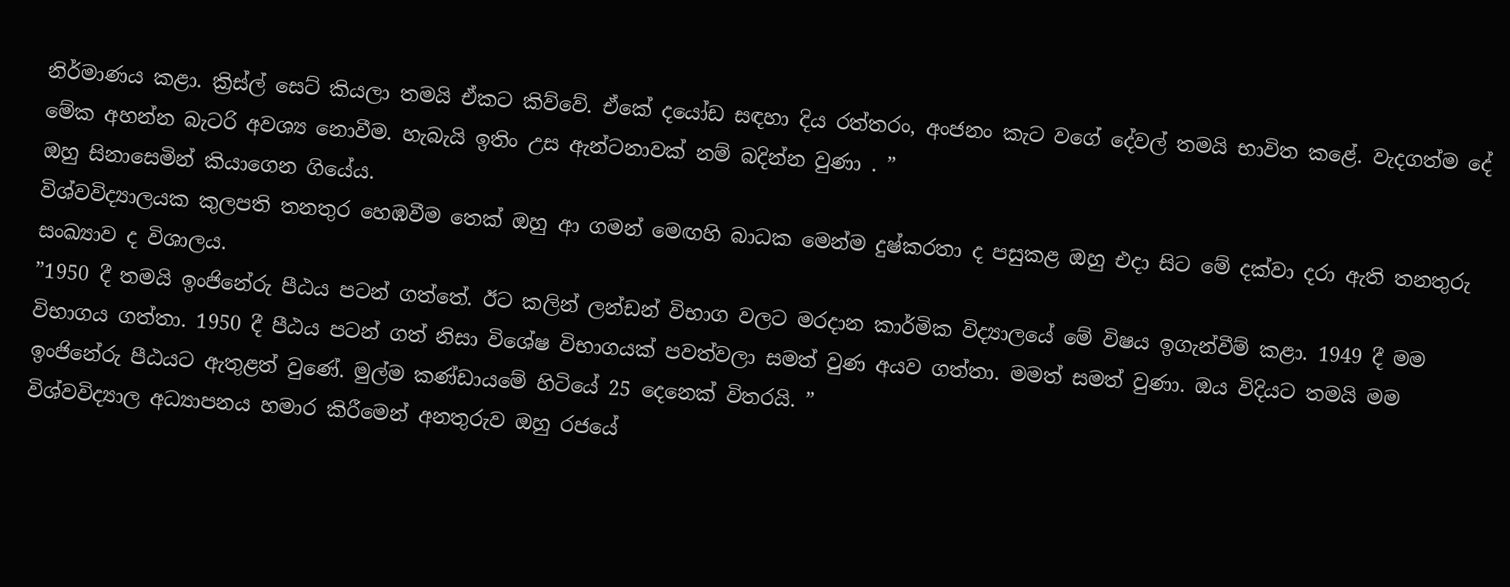නිර්මාණය කළා. ක්‍රිස්ල් සෙට් කියලා තමයි ඒකට කිව්වේ. ඒකේ දයෝඩ සඳහා දිය රත්තරං, අංජනං කැට වගේ දේවල් තමයි භාවිත කළේ. වැදගත්ම දේ මේක අහන්න බැටරි අවශ්‍ය නොවීම. හැබැයි ඉතිං උස ඇන්ටනාවක් නම් බදින්න වුණා . ”
ඔහු සිනාසෙමින් කියාගෙන ගියේය.
විශ්වවිද්‍යාලයක කුලපති තනතුර හෙඹවීම තෙක් ඔහු ආ ගමන් මෙඟහි බාධක මෙන්ම දුෂ්කරතා ද පසුකළ ඔහු එදා සිට මේ දක්වා දරා ඇති තනතුරු සංඛ්‍යාව ද විශාලය.
”1950 දී තමයි ඉංජිනේරු පීඨය පටන් ගත්තේ. ඊට කලින් ලන්ඩන් විභාග වලට මරදාන කාර්මික විද්‍යාලයේ මේ විෂය ඉගැන්වීම් කළා. 1949 දී මම විභාගය ගත්තා. 1950 දී පීඨය පටන් ගත් නිසා විශේෂ විභාගයක් පවත්වලා සමත් වුණ අයව ගත්තා. මමත් සමත් වුණා. ඔය විදියට තමයි මම ඉංජිනේරු පීඨයට ඇතුළත් වුණේ. මුල්ම කණ්ඩායමේ හිටියේ 25 දෙනෙක් විතරයි. ”
විශ්වවිද්‍යාල අධ්‍යාපනය හමාර කිරීමෙන් අනතුරුව ඔහු රජයේ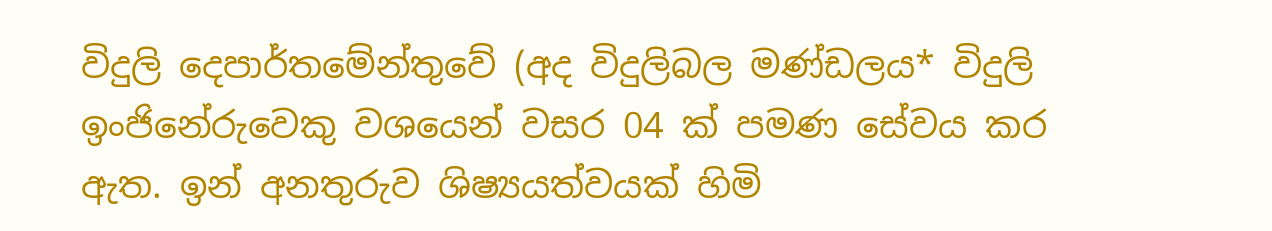විදුලි දෙපාර්තමේන්තුවේ (අද විදුලිබල මණ්ඩලය* විදුලි ඉංජිනේරුවෙකු වශයෙන් වසර 04 ක් පමණ සේවය කර ඇත. ඉන් අනතුරුව ශිෂ්‍යයත්වයක් හිමි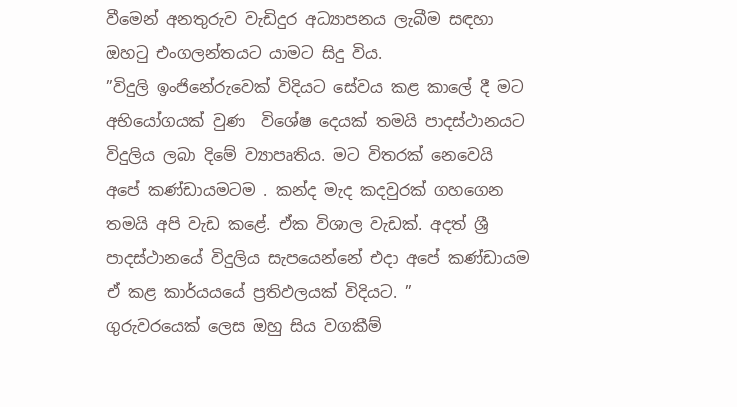වීමෙන් අනතුරුව වැඩිදුර අධ්‍යාපනය ලැබීම සඳහා ඔහටු එංගලන්තයට යාමට සිදු විය.
”විදුලි ඉංජිනේරුවෙක් විදියට සේවය කළ කාලේ දී මට අභියෝගයක් වුණ  විශේෂ දෙයක් තමයි පාදස්ථානයට විදුලිය ලබා දිමේ ව්‍යාපෘතිය. මට විතරක් නෙවෙයි අපේ කණ්ඩායමටම . කන්ද මැද කදවුරක් ගහගෙන තමයි අපි වැඩ කළේ. ඒක විශාල වැඩක්. අදත් ශ්‍රී පාදස්ථානයේ විදුලිය සැපයෙන්නේ එදා අපේ කණ්ඩායම ඒ කළ කාර්යයයේ ප්‍රතිඵලයක් විදියට. ”
ගුරුවරයෙක් ලෙස ඔහු සිය වගකීම්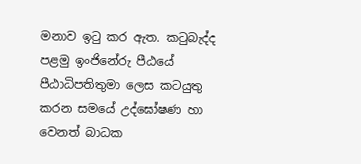මනාව ඉටු කර ඇත. කටුබැද්ද පළමු ඉංජිනේරු පීඨයේ පීඨාධිපතිතුමා ලෙස කටයුතු කරන සමයේ උද්ඝෝෂණ හා වෙනත් බාධක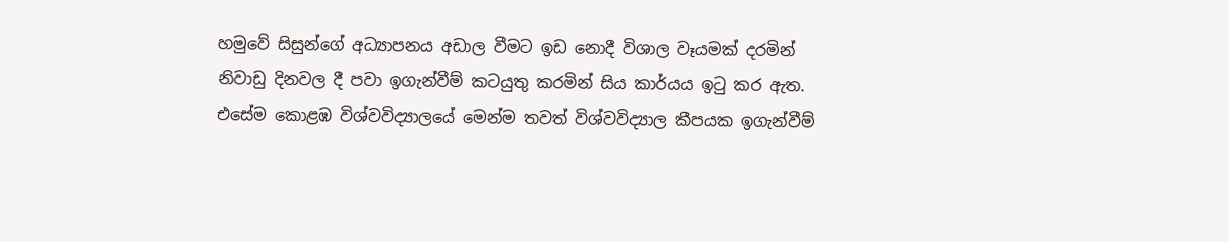හමුවේ සිසුන්ගේ අධ්‍යාපනය අඩාල වීමට ඉඩ නොදී විශාල වෑයමක් දරමින් නිවාඩු දිනවල දී පවා ඉගැන්වීම් කටයුතු කරමින් සිය කාර්යය ඉටු කර ඇත. එසේම කොළඹ විශ්වවිද්‍යාලයේ මෙන්ම තවත් විශ්වවිද්‍යාල කීපයක ඉගැන්වීම්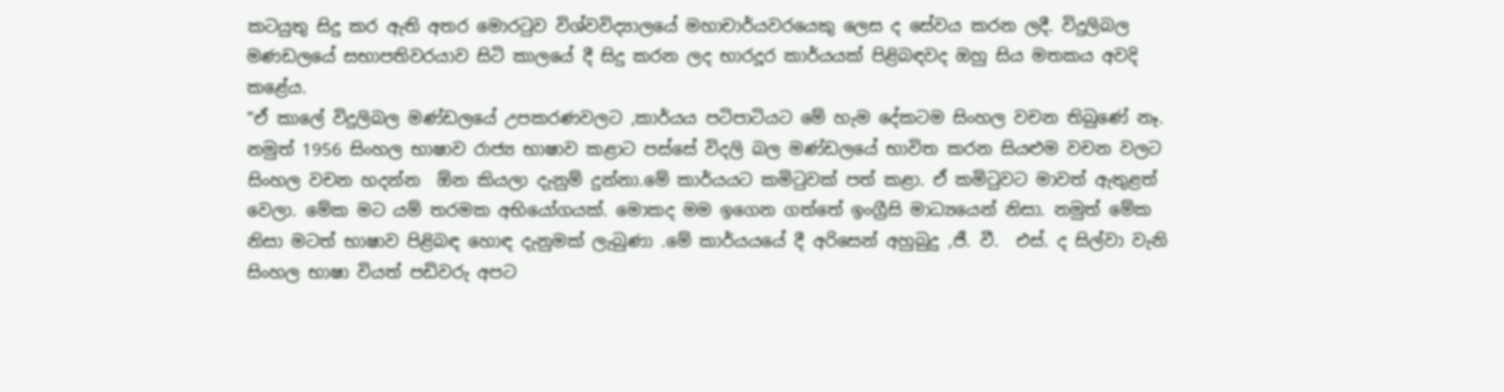කටයුතු සිදු කර ඇති අතර මොරටුව විශ්වවිද්‍යාලයේ මහාචාර්යවරයෙකු ලෙස ද සේවය කරන ලදී. විදුලිබල මණඩලයේ සභාපතිවරයාව සිටි කාලයේ දී සිදු කරන ලද භාරදූර කාර්යයක් පිළිබඳවද ඔහු සිය මතකය අවදි කළේය.
”ඒ කාලේ විදුලිබල මණ්ඩලයේ උපකරණවලට ,කාර්යය පටිපාටියට මේ හැම දේකටම සිංහල වචන තිබුණේ නෑ. නමුත් 1956 සිංහල භාෂාව රාජ්‍ය භාෂාව කළාට පස්සේ විදලි බල මණ්ඩලයේ භාවිත කරන සියළුම වචන වලට සිංහල වචන හදන්න  ඕන කියලා දැනුම් දුන්නා.මේ කාර්යයට කමිටුවක් පත් කළා. ඒ කමිටුවට මාවත් ඇතුළත් වෙලා. මේක මට යම් තරමක අභියෝගයක්. මොකද මම ඉගෙන ගත්තේ ඉංග්‍රීසි මාධ්‍යයෙන් නිසා. නමුත් මේක නිසා මටත් භාෂාව පිළිබඳ හොඳ දැනුමක් ලැබුණා .මේ කාර්යයයේ දී අරිසෙන් අහුබුදු ,ජී. වී.  එස්. ද සිල්වා වැනි සිංහල භාෂා වියත් පඩිවරු අපට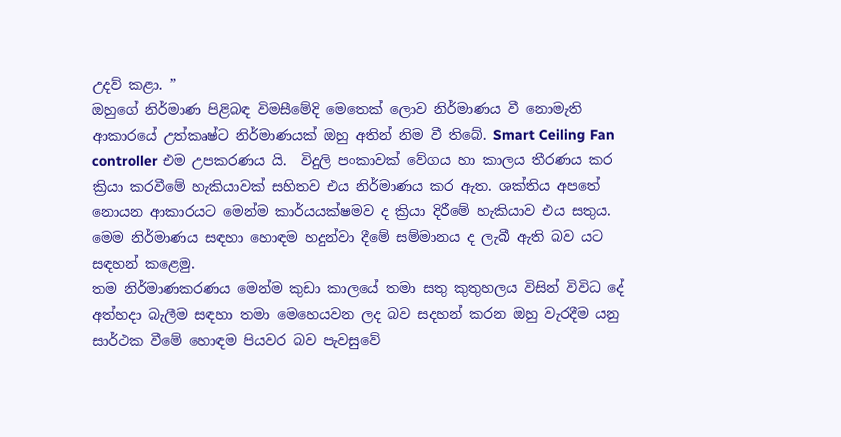උදව් කළා. ”
ඔහුගේ නිර්මාණ පිළිබඳ විමසීමේදි මෙතෙක් ලොව නිර්මාණය වී නොමැති ආකාරයේ උත්කෘෂ්ට නිර්මාණයක් ඔහු අතින් නිම වී තිබේ. Smart Ceiling Fan controller එම උපකරණය යි.  විදුලි පංකාවක් වේගය හා කාලය තීරණය කර ක්‍රියා කරවීමේ හැකියාවක් සහිතව එය නිර්මාණය කර ඇත. ශක්තිය අපතේ නොයන ආකාරයට මෙන්ම කාර්යයක්ෂමව ද ක්‍රියා දිරීමේ හැකියාව එය සතුය. මෙම නිර්මාණය සඳහා හොඳම හදුන්වා දීමේ සම්මානය ද ලැබී ඇති බව යට සඳහන් කළෙමු.
තම නිර්මාණකරණය මෙන්ම කුඩා කාලයේ තමා සතු කුතුහලය විසින් විවිධ දේ අත්හදා බැලීම සඳහා තමා මෙහෙයවන ලද බව සදහන් කරන ඔහු වැරදීම යනු සාර්ථක වීමේ හොඳම පියවර බව පැවසුවේ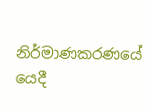නිර්මාණකරණයේ යෙදී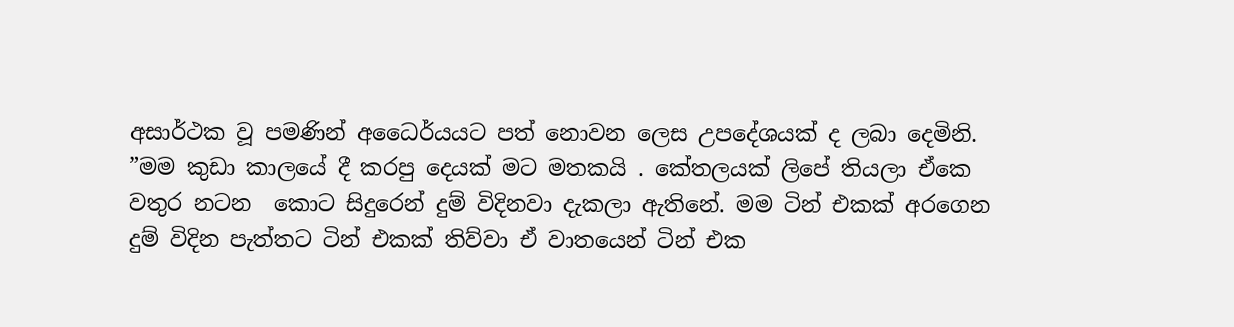අසාර්ථක වූ පමණින් අධෛර්යයට පත් නොවන ලෙස උපදේශයක් ද ලබා දෙමිනි.
”මම කුඩා කාලයේ දී කරපු දෙයක් මට මතකයි . කේතලයක් ලිපේ තියලා ඒකෙ වතුර නටන  කොට සිදුරෙන් දුම් විදිනවා දැකලා ඇතිනේ. මම ටින් එකක් අරගෙන දුම් විදින පැත්තට ටින් එකක් තිව්වා ඒ වාතයෙන් ටින් එක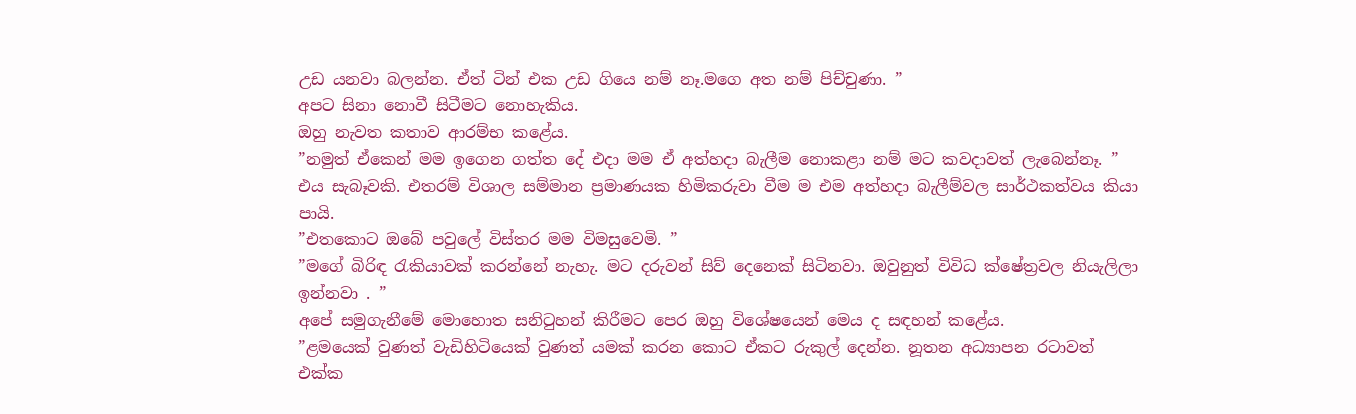උඩ යනවා බලන්න. ඒත් ටින් එක උඩ ගියෙ නම් නෑ.මගෙ අත නම් පිච්චුණා. ”
අපට සිනා නොවී සිටීමට නොහැකිය.
ඔහු නැවත කතාව ආරම්භ කළේය.
”නමුත් ඒකෙන් මම ඉගෙන ගත්ත දේ එදා මම ඒ අත්හදා බැලීම නොකළා නම් මට කවදාවත් ලැබෙන්නෑ. ”
එය සැබෑවකි. එතරම් විශාල සම්මාන ප්‍රමාණයක හිමිකරුවා වීම ම එම අත්හදා බැලීම්වල සාර්ථකත්වය කියා පායි.
”එතකොට ඔබේ පවුලේ විස්තර මම විමසුවෙමි. ”
”මගේ බිරිඳ රැකියාවක් කරන්නේ නැහැ. මට දරුවන් සිව් දෙනෙක් සිටිනවා. ඔවුනුත් විවිධ ක්ෂේත්‍රවල නියැලිලා ඉන්නවා . ”
අපේ සමුගැනීමේ මොහොත සනිටුහන් කිරීමට පෙර ඔහු විශේෂයෙන් මෙය ද සඳහන් කළේය.
”ළමයෙක් වුණත් වැඩිහිටියෙක් වුණත් යමක් කරන කොට ඒකට රුකුල් දෙන්න. නූතන අධ්‍යාපන රටාවත් එක්ක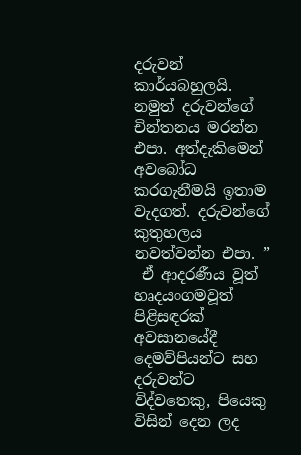දරුවන් කාර්යබහුලයි. නමුත් දරුවන්ගේ චින්තනය මරන්න එපා. අත්දැකිමෙන් අවබෝධ කරගැනීමයි ඉතාම වැදගත්. දරුවන්ගේ කුතුහලය නවත්වන්න එපා. ”
 ඒ ආදරණීය වූත් හෘදයංගමවූත් පිළිසඳරක් අවසානයේදී දෙමව්පියන්ට සහ දරුවන්ට විද්වතෙකු, පියෙකු විසින් දෙන ලද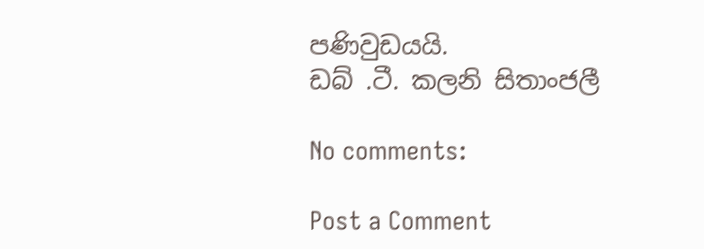පණිවුඩයයි.
ඩබ් .ටී. කලනි සිතාංජලී

No comments:

Post a Comment